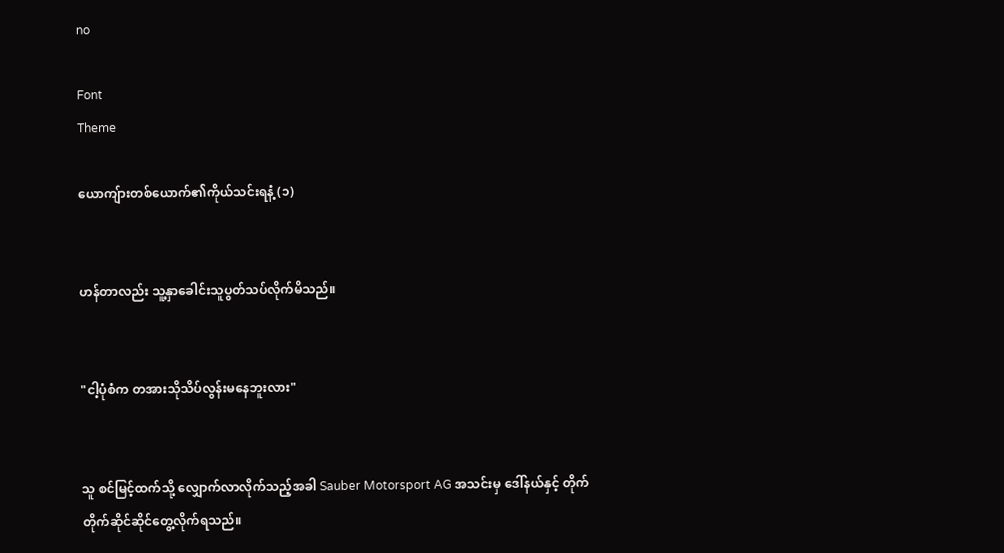no

Font
Theme

ယောကျ်ားတစ်ယောက်၏ကိုယ်သင်းရနံ့ (၁)


ဟန်တာလည်း သူ့နှာခေါင်းသူပွတ်သပ်လိုက်မိသည်။


"ငါ့ပုံစံက တအားသိုသိပ်လွန်းမနေဘူးလား"


သူ စင်မြင့်ထက်သို့ လျှောက်လာလိုက်သည့်အခါ Sauber Motorsport AG အသင်းမှ ဒေါ်နယ်နှင့် တိုက်တိုက်ဆိုင်ဆိုင်တွေ့လိုက်ရသည်။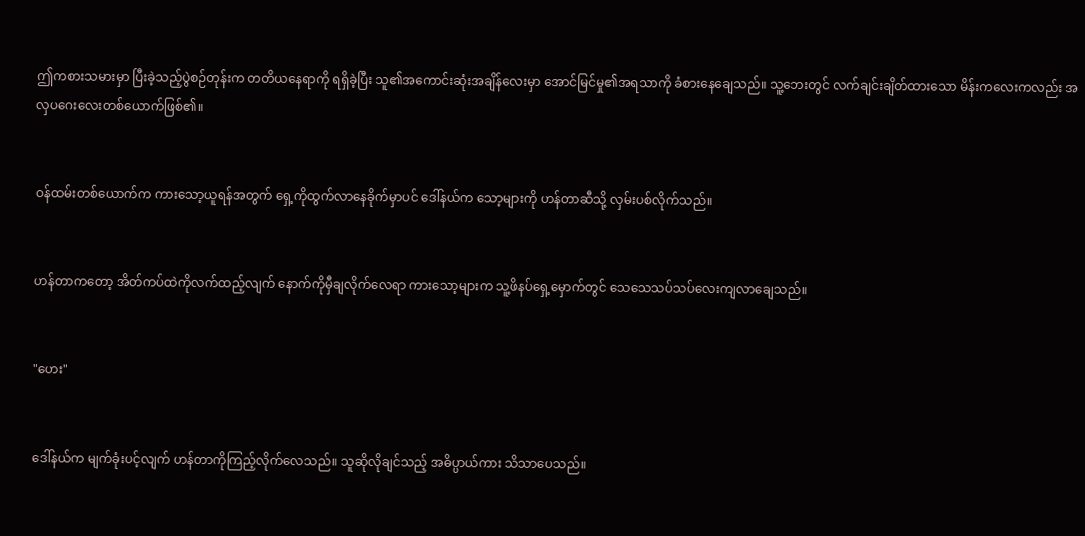ဤကစားသမားမှာ ပြီးခဲ့သည့်ပွဲစဉ်တုန်းက တတိယနေရာကို ရရှိခဲ့ပြီး သူ၏အကောင်းဆုံးအချိန်လေးမှာ အောင်မြင်မှု၏အရသာကို ခံစားနေချေသည်။ သူ့ဘေးတွင် လက်ချင်းချိတ်ထားသော မိန်းကလေးကလည်း အလှပဂေးလေးတစ်ယောက်ဖြစ်၏။


ဝန်ထမ်းတစ်ယောက်က ကားသော့ယူရန်အတွက် ရှေ့ကိုထွက်လာနေခိုက်မှာပင် ဒေါ်နယ်က သော့များကို ဟန်တာဆီသို့ လှမ်းပစ်လိုက်သည်။


ဟန်တာကတော့ အိတ်ကပ်ထဲကိုလက်ထည့်လျက် နောက်ကိုမှီချလိုက်လေရာ ကားသော့များက သူ့ဖိနပ်ရှေ့မှောက်တွင် သေသေသပ်သပ်လေးကျလာချေသည်။


"ဟေး"


ဒေါ်နယ်က မျက်ခုံးပင့်လျက် ဟန်တာကိုကြည့်လိုက်လေသည်။ သူဆိုလိုချင်သည့် အဓိပ္ပာယ်ကား သိသာပေသည်။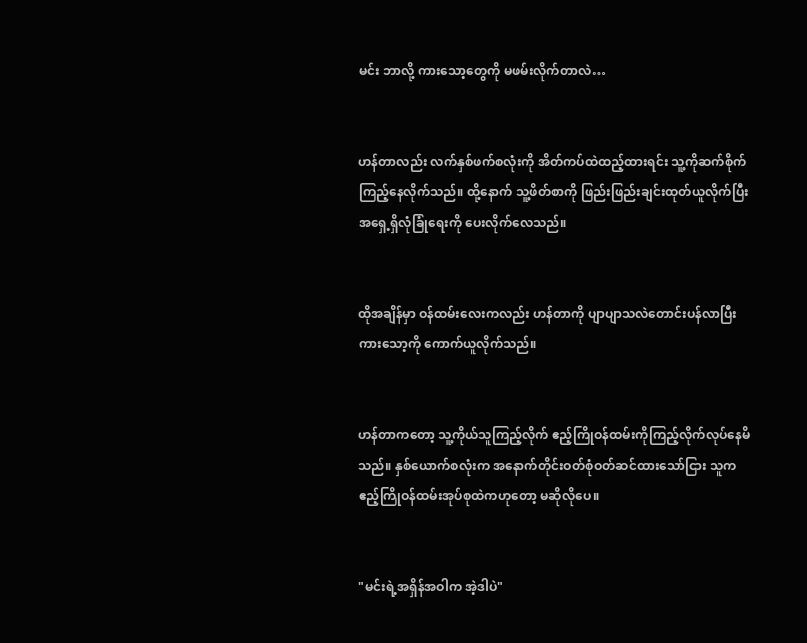မင်း ဘာလို့ ကားသော့တွေကို မဖမ်းလိုက်တာလဲ…


ဟန်တာလည်း လက်နှစ်ဖက်စလုံးကို အိတ်ကပ်ထဲထည့်ထားရင်း သူ့ကိုဆက်စိုက်ကြည့်နေလိုက်သည်။ ထို့နောက် သူ့ဖိတ်စာကို ဖြည်းဖြည်းချင်းထုတ်ယူလိုက်ပြီး အရှေ့ရှိလုံခြုံရေးကို ပေးလိုက်လေသည်။


ထိုအချိန်မှာ ဝန်ထမ်းလေးကလည်း ဟန်တာကို ပျာပျာသလဲတောင်းပန်လာပြီး ကားသော့ကို‌ ကောက်ယူလိုက်သည်။


ဟန်တာကတော့ သူ့ကိုယ်သူကြည့်လိုက် ဧည့်ကြိုဝန်ထမ်းကိုကြည့်လိုက်လုပ်နေမိသည်။ နှစ်ယောက်စလုံးက အနောက်တိုင်းဝတ်စုံဝတ်ဆင်ထားသော်ငြား သူက ဧည့်ကြိုဝန်ထမ်းအုပ်စုထဲကဟုတော့ မဆိုလိုပေ။


"မင်းရဲ့အရှိန်အဝါက အဲ့ဒါပဲ"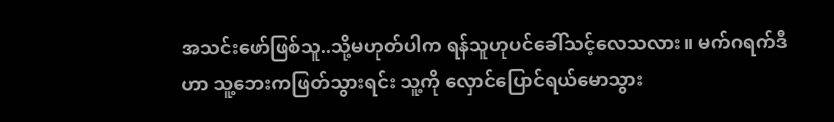အသင်းဖော်ဖြစ်သူ..သို့မဟုတ်ပါက ရန်သူဟုပင်ခေါ်သင့်လေသလား။ မက်ဂရက်ဒီဟာ သူ့ဘေးကဖြတ်သွားရင်း သူ့ကို လှောင်ပြောင်ရယ်မောသွား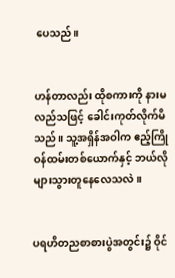ပေသည်။


ဟန်တာလည်း ထိုစကားကို နားမလည်သဖြင့် ခေါင်းကုတ်လိုက်မိသည်။ သူ့အရှိန်အဝါက ဧည့်ကြိုဝန်ထမ်းတစ်ယောက်နှင့် ဘယ်လိုများသွားတူနေလေသလဲ။


ပရဟိတညစာစားပွဲအတွင်း၌ ဝိုင်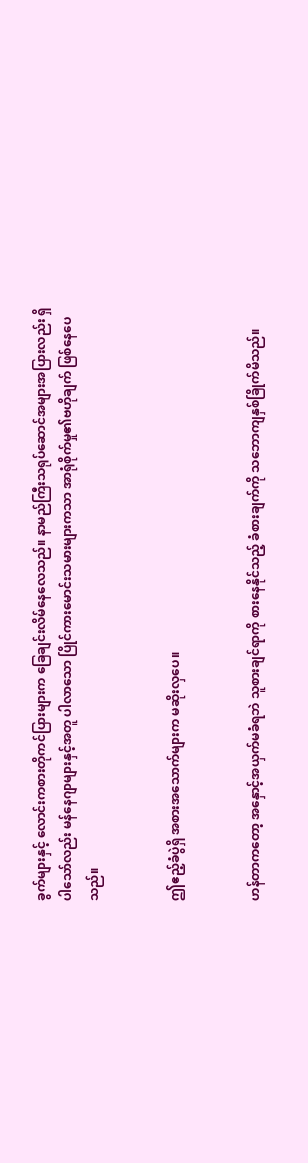ခွက်များနှင့် လောင်းကစားတိုကင်ပြားများက ခြေချင်းလိမ်နေလေသည်။ နာမည်ကြီးသရုပ်ဆောင်အများအပြားလည်း ရှိပါသော်လည်း မန်နေဂျာများနှင့်အတူ ပါလာသော ပြိုင်ကားမောင်းသမားများကသာ အာရုံစိုက်မှု၏ဗဟိုချက် ဖြစ်နေပေသည်။


ဤဧည့်ခံပွဲရှိ အစားအသောက်များက မဆိုးလှပေ။


ဟန်တာကတော့ အနှောင့်အယှက်မခံရဘဲ သူစားချင်ရာကို စားနေနိုင်သည့် ခံစားချက်ကို သဘောကျနှစ်ခြိုက်မိသည်။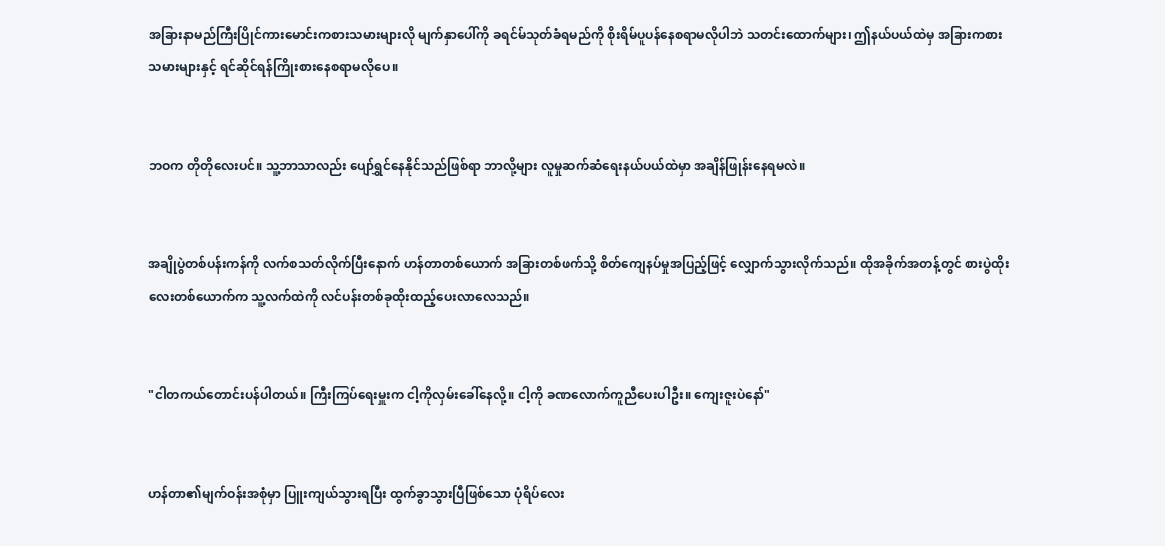အခြားနာမည်ကြီးပြိုင်ကားမောင်းကစားသမားများလို မျက်နှာပေါ်ကို ခရင်မ်သုတ်ခံရမည်ကို စိုးရိမ်ပူပန်နေစရာမလိုပါဘဲ သတင်းထောက်များ၊ ဤနယ်ပယ်ထဲမှ အခြားကစားသမားများနှင့် ရင်ဆိုင်ရန်ကြိုးစားနေစရာမလိုပေ။


ဘဝက တိုတိုလေးပင်။ သူ့ဘာသာလည်း ပျော်ရွှင်နေနိုင်သည်ဖြစ်ရာ ဘာလို့များ လူမှုဆက်ဆံရေးနယ်ပယ်ထဲမှာ အချိန်ဖြုန်းနေရမလဲ။


အချိုပွဲတစ်ပန်းကန်ကို လက်စသတ်လိုက်ပြီးနောက် ဟန်တာတစ်ယောက် အခြားတစ်ဖက်သို့ စိတ်ကျေနပ်မှုအပြည့်ဖြင့် လျှောက်သွားလိုက်သည်။ ထိုအခိုက်အတန့်တွင် စားပွဲထိုးလေးတစ်ယောက်က သူ့လက်ထဲကို လင်ပန်းတစ်ခုထိုးထည့်ပေးလာလေသည်။


"ငါတကယ်တောင်းပန်ပါတယ်။ ကြီးကြပ်ရေးမှူးက ငါ့ကိုလှမ်းခေါ်နေလို့။ ငါ့ကို ခဏလောက်ကူညီပေးပါဦး။ ကျေးဇူးပဲနော်"


ဟန်တာ၏မျက်ဝန်းအစုံမှာ ပြူးကျယ်သွားရပြီး ထွက်ခွာသွားပြီဖြစ်သော ပုံရိပ်လေး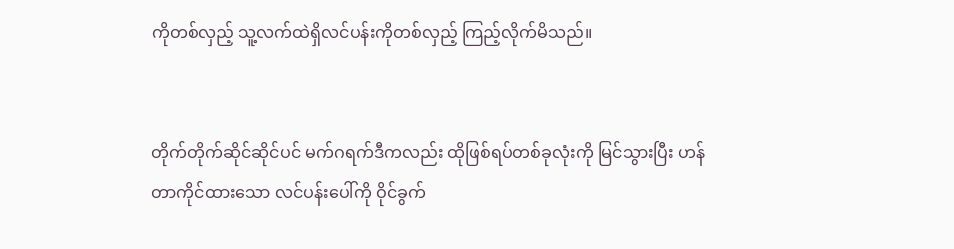ကိုတစ်လှည့် သူ့လက်ထဲရှိလင်ပန်းကိုတစ်လှည့် ကြည့်လိုက်မိသည်။


တိုက်တိုက်ဆိုင်ဆိုင်ပင် မက်ဂရက်ဒီကလည်း ထိုဖြစ်ရပ်တစ်ခုလုံးကို မြင်သွားပြီး ဟန်တာကိုင်ထားသော လင်ပန်းပေါ်ကို ဝိုင်ခွက်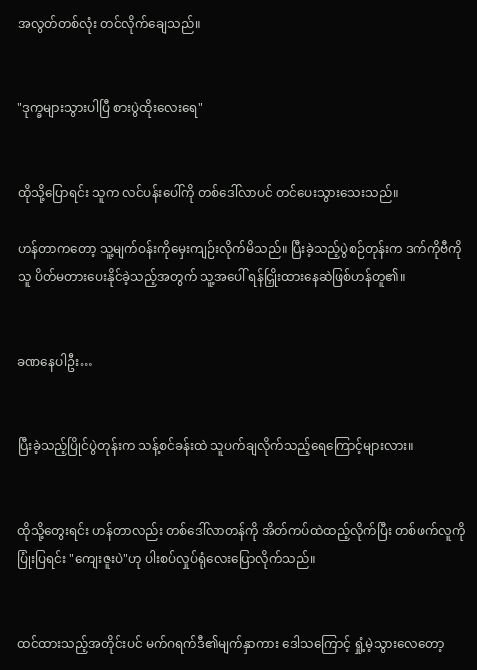အလွတ်တစ်လုံး တင်လိုက်ချေသည်။


"ဒုက္ခများသွားပါပြီ စားပွဲထိုးလေးရေ"


ထိုသို့ပြောရင်း သူက လင်ပန်းပေါ်ကို တစ်ဒေါ်လာပင် တင်ပေးသွားသေးသည်။

ဟန်တာကတော့ သူ့မျက်ဝန်းကိုမှေးကျဉ်းလိုက်မိသည်။ ပြီးခဲ့သည့်ပွဲစဉ်တုန်းက ဒက်ကိုဗီကို သူ ပိတ်မတားပေးနိုင်ခဲ့သည့်အတွက် သူ့အပေါ် ရန်ငြှိုးထားနေဆဲဖြစ်ဟန်တူ၏။


ခဏနေပါဦး…


ပြီးခဲ့သည့်ပြိုင်ပွဲတုန်းက သန့်စင်ခန်းထဲ သူပက်ချလိုက်သည့်ရေကြောင့်များလား။


ထိုသို့တွေးရင်း ဟန်တာလည်း တစ်ဒေါ်လာတန်ကို အိတ်ကပ်ထဲထည့်လိုက်ပြီး တစ်ဖက်လူကိုပြုံးပြရင်း "ကျေးဇူးပဲ"ဟု ပါးစပ်လှုပ်ရုံလေးပြောလိုက်သည်။


ထင်ထားသည့်အတိုင်းပင် မက်ဂရက်ဒီ၏မျက်နှာကား ဒေါသကြောင့် ရှုံ့မဲ့သွားလေတော့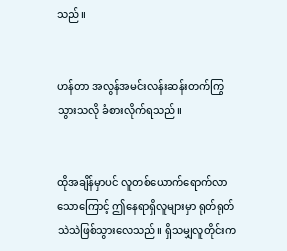သည်။


ဟန်တာ အလွန်အမင်းလန်းဆန်းတက်ကြွသွားသလို ခံစားလိုက်ရသည်။


ထိုအချိန်မှာပင် လူတစ်ယောက်ရောက်လာသောကြောင့် ဤနေရာရှိလူများမှာ ရုတ်ရုတ်သဲသဲဖြစ်သွားလေသည်။ ရှိသမျှလူတိုင်းက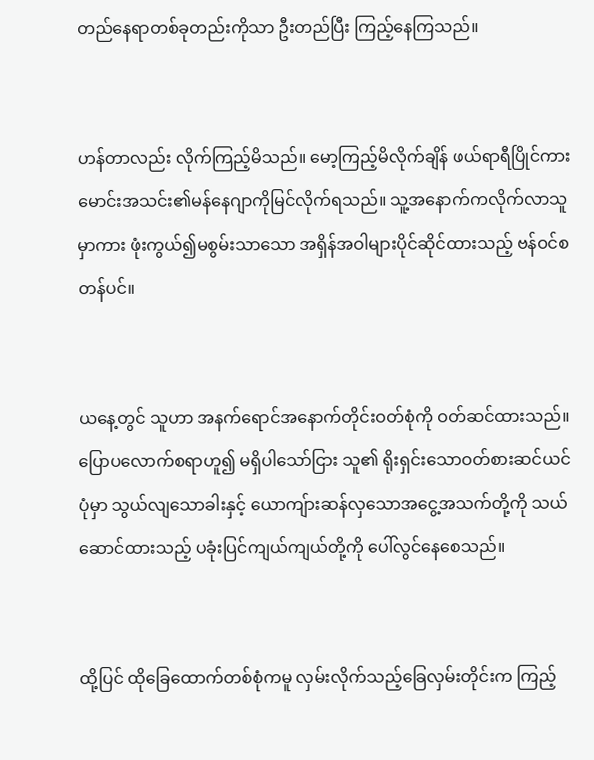တည်နေရာတစ်ခုတည်းကိုသာ ဦးတည်ပြီး ကြည့်နေကြသည်။


ဟန်တာလည်း လိုက်ကြည့်မိသည်။ မော့ကြည့်မိလိုက်ချိန် ဖယ်ရာရီပြိုင်ကားမောင်းအသင်း၏မန်နေဂျာကိုမြင်လိုက်ရသည်။ သူ့အနောက်ကလိုက်လာသူမှာကား ဖုံးကွယ်၍မစွမ်းသာသော အရှိန်အဝါများပိုင်ဆိုင်ထားသည့် ဗန်ဝင်စတန်ပင်။


ယနေ့တွင် သူဟာ အနက်ရောင်အနောက်တိုင်းဝတ်စုံကို ဝတ်ဆင်ထားသည်။ ပြောပလောက်စရာဟူ၍ မရှိပါသော်ငြား သူ၏ ရိုးရှင်းသောဝတ်စားဆင်ယင်ပုံမှာ သွယ်လျသောခါးနှင့် ယောကျ်ားဆန်လှသောအငွေ့အသက်တို့ကို သယ်ဆောင်ထားသည့် ပခုံးပြင်ကျယ်ကျယ်တို့ကို ပေါ်လွင်နေစေသည်။


ထို့ပြင် ထိုခြေထောက်တစ်စုံကမူ လှမ်းလိုက်သည့်ခြေလှမ်းတိုင်းက ကြည့်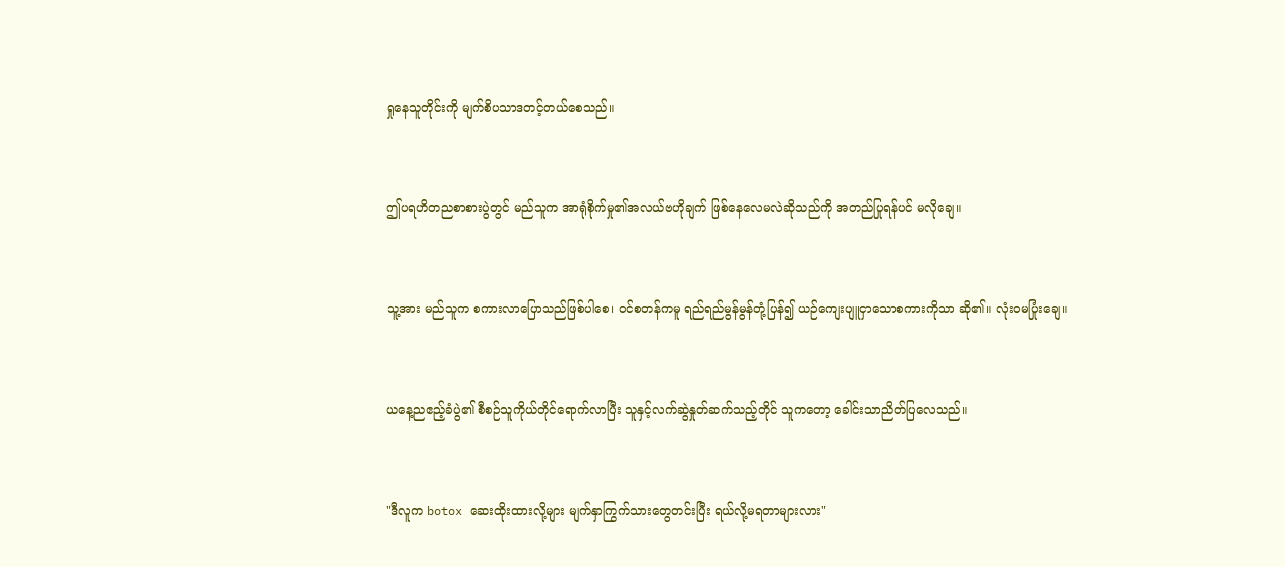ရှုနေသူတိုင်းကို မျက်စိပသာဒတင့်တယ်စေသည်။


ဤပရဟိတညစာစားပွဲတွင် မည်သူက အာရုံစိုက်မှု၏အလယ်ဗဟိုချက် ဖြစ်နေလေမလဲဆိုသည်ကို အတည်ပြုရန်ပင် မလိုချေ။


သူ့အား မည်သူက စကားလာပြောသည်ဖြစ်ပါစေ၊ ဝင်စတန်ကမူ ရည်ရည်မွန်မွန်တုံ့ပြန်၍ ယဉ်ကျေးပျူငှာသောစကားကိုသာ ဆို၏။ လုံးဝမပြုံးချေ။


ယနေ့ညဧည့်ခံပွဲ၏ စီစဉ်သူကိုယ်တိုင်ရောက်လာပြီး သူနှင့်လက်ဆွဲနှုတ်ဆက်သည့်တိုင် သူကတော့ ခေါင်းသာညိတ်ပြလေသည်။


"ဒီလူက botox ဆေးထိုးထားလို့များ မျက်နှာကြွက်သားတွေတင်းပြီး ရယ်လို့မရတာများလား"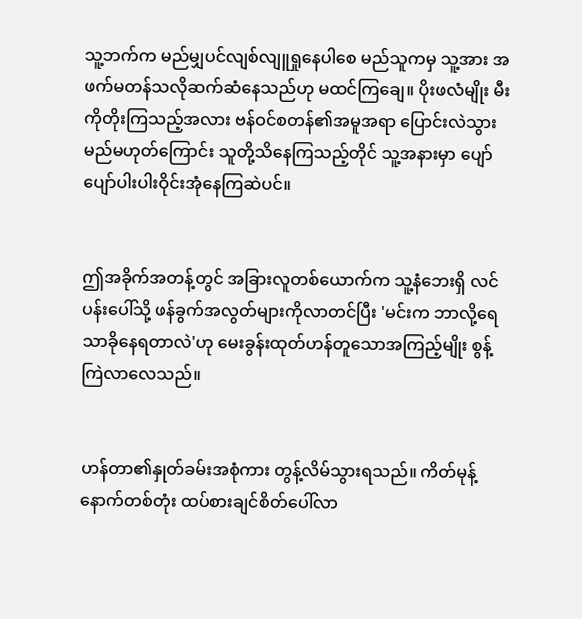သူ့ဘက်က မည်မျှပင်လျစ်လျူရှုနေပါစေ မည်သူကမှ သူ့အား အဖက်မတန်သလိုဆက်ဆံနေသည်ဟု မထင်ကြချေ။ ပိုးဖလံမျိုး မီးကိုတိုးကြသည့်အလား ဗန်ဝင်စတန်၏အမူအရာ ပြောင်းလဲသွားမည်မဟုတ်ကြောင်း သူတို့သိနေကြသည့်တိုင် သူ့အနားမှာ ပျော်ပျော်ပါးပါးဝိုင်းအုံနေကြဆဲပင်။


ဤအခိုက်အတန့်တွင် အခြားလူတစ်ယောက်က သူ့နံဘေးရှိ လင်ပန်းပေါ်သို့ ဖန်ခွက်အလွတ်များကိုလာတင်ပြီး 'မင်းက ဘာလို့ရေသာခိုနေရတာလဲ'ဟု မေးခွန်းထုတ်ဟန်တူသောအကြည့်မျိုး စွန့်ကြဲလာလေသည်။


ဟန်တာ၏နှုတ်ခမ်းအစုံကား တွန့်လိမ်သွားရသည်။ ကိတ်မုန့်နောက်တစ်တုံး ထပ်စားချင်စိတ်ပေါ်လာ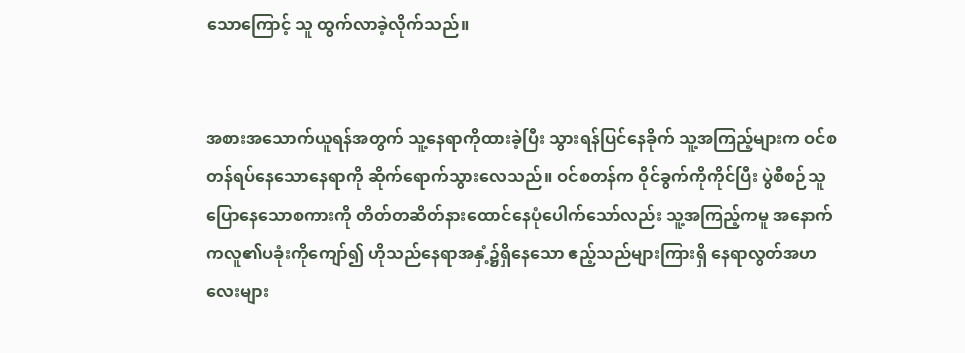သောကြောင့် သူ ထွက်လာခဲ့လိုက်သည်။


အစားအသောက်ယူရန်အတွက် သူ့နေရာကိုထားခဲ့ပြီး သွားရန်ပြင်နေခိုက် သူ့အကြည့်များက ဝင်စတန်ရပ်နေသောနေရာကို ဆိုက်ရောက်သွားလေသည်။ ဝင်စတန်က ဝိုင်ခွက်ကိုကိုင်ပြီး ပွဲစီစဉ်သူပြောနေသောစကားကို တိတ်တဆိတ်နားထောင်နေပုံပေါက်သော်လည်း သူ့အကြည့်ကမူ အနောက်ကလူ၏ပခုံးကိုကျော်၍ ဟိုသည်နေရာအနှံ့၌ရှိနေသော ဧည့်သည်များကြားရှိ နေရာလွတ်အဟလေးများ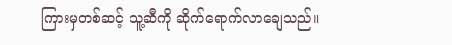ကြားမှတစ်ဆင့် သူ့ဆီကို ဆိုက်ရောက်လာချေသည်။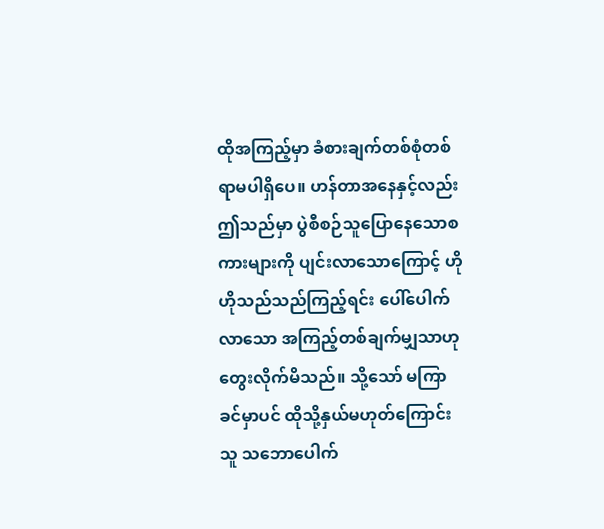ထိုအကြည့်မှာ ခံစားချက်တစ်စုံတစ်ရာမပါရှိပေ။ ဟန်တာအနေနှင့်လည်း ဤသည်မှာ ပွဲစီစဉ်သူပြောနေသောစကားများကို ပျင်းလာသောကြောင့် ဟိုဟိုသည်သည်ကြည့်ရင်း ပေါ်ပေါက်လာသော အကြည့်တစ်ချက်မျှသာဟု တွေးလိုက်မိသည်။ သို့သော် မကြာခင်မှာပင် ထိုသို့နှယ်မဟုတ်ကြောင်း သူ သဘောပေါက်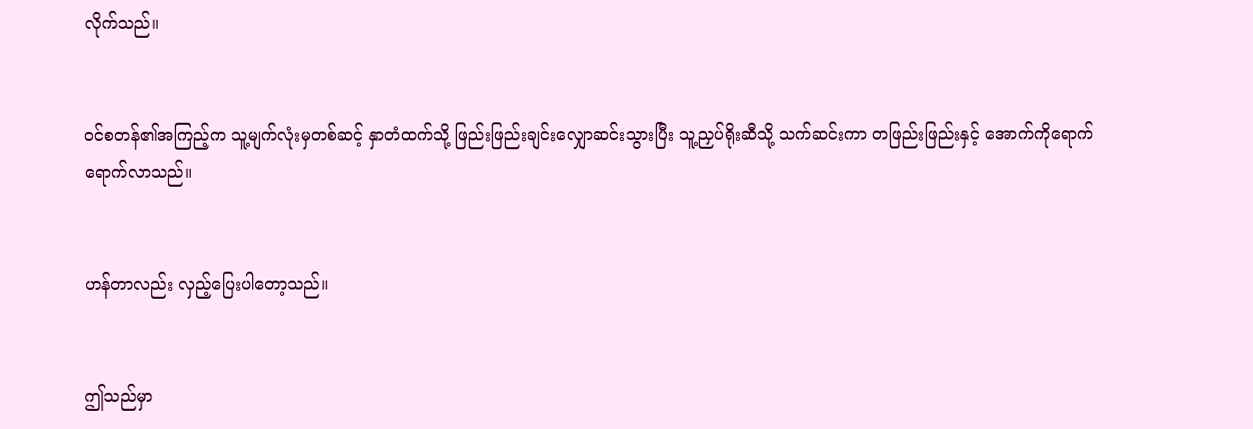လိုက်သည်။


ဝင်စတန်၏အကြည့်က သူ့မျက်လုံးမှတစ်ဆင့် နှာတံထက်သို့ ဖြည်းဖြည်းချင်းလျှောဆင်းသွားပြီး သူ့ညှပ်ရိုးဆီသို့ သက်ဆင်းကာ တဖြည်းဖြည်းနှင့် အောက်ကိုရောက်ရောက်လာသည်။


ဟန်တာလည်း လှည့်ပြေးပါတော့သည်။


ဤသည်မှာ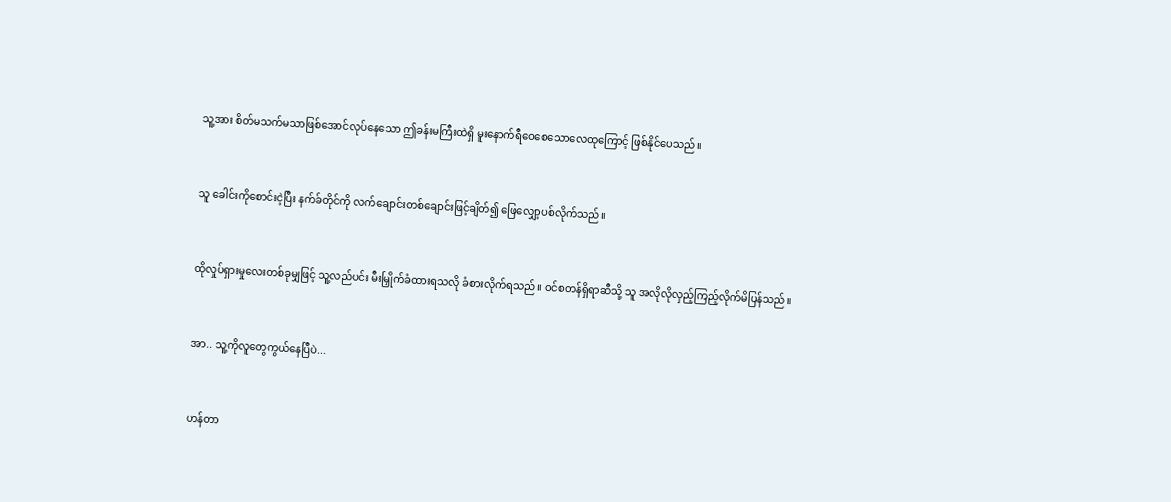သူ့အား စိတ်မသက်မသာဖြစ်အောင်လုပ်နေသော ဤခန်းမကြီးထဲရှိ မူးနောက်ရီဝေစေသောလေထုကြောင့် ဖြစ်နိုင်ပေသည်။


သူ ခေါင်းကိုစောင်းငဲ့ပြီး နက်ခ်တိုင်ကို လက်ချောင်းတစ်ချောင်းဖြင့်ချိတ်၍ ဖြေလျှော့ပစ်လိုက်သည်။


ထိုလှုပ်ရှားမှုလေးတစ်ခုမျှဖြင့် သူ့လည်ပင်း မီးမြှိုက်ခံထားရသလို ခံစားလိုက်ရသည်။ ဝင်စတန်ရှိရာဆီသို့ သူ အလိုလိုလှည့်ကြည့်လိုက်မိပြန်သည်။


အာ.. သူ့ကိုလူတွေကွယ်နေပြီပဲ...


ဟန်တာ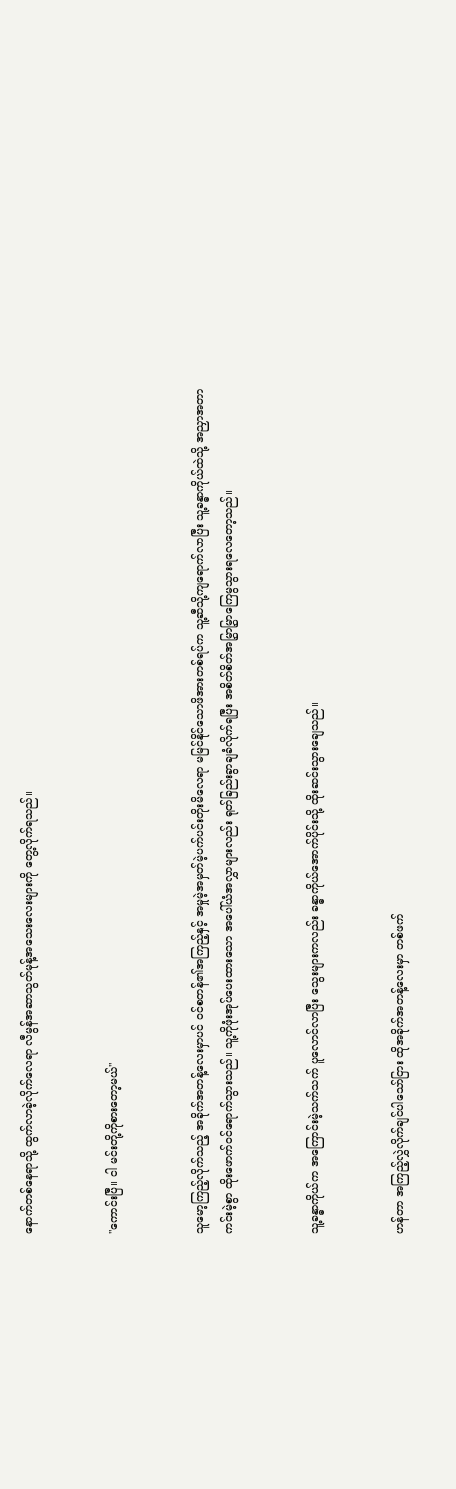နောက်တစ်နေရာသို့ ထွက်လာခဲ့လိုက်လေရာ လီမွန်အဆာသွတ်မုန့်အသေးလေးများကို တွေ့လိုက်ရသည်။


"ကောင်းပြီ။ ငါ မင်းတို့ကိုစားတော့မယ်"


သူမော့ကြည့်လိုက်သည့် အခိုက်အတန့်လေးမှာပင် ဝင်စတန်၏အကြည့်နှင့် အမှုမဲ့အမှတ်မဲ့ပက်ပင်းတိုးမိလေရာ မမြင်နိုင်သောဖိအားတစ်ရပ်က သူ့ဆီသို့ကျရောက်လာပြီး သူ့ခန္ဓာကိုယ်ထဲသို့ အညှာအတာကင်းမဲ့စွာ ထိုးဖောက်ဝင်ရောက်သွားသည်။ သူ့ကိုဖုံးအုပ်ပေးထားသော အပေါ်ယံအလွှာများလည်း ရုတ်ခြည်းခွာချခံလိုက်ရပြီး အစိတ်စိတ်အမြွှာမြွှာကြေမွသွားရလေတော့သည်။


သူ့ခန္ဓာကိုယ်က အကြောင်းမဲ့သက်သက် ပူလောင်လာပြီး သွေးများကလည်း ခန္ဓာကိုယ်အောက်ပိုင်းသို့ ထိုးဆင်းသွားချေသည်။


ဟန်တာ အကြည့်လွှဲလိုက်ချင်ပါသော်ငြား ထိုအခိုက်အတန့်လေးမှာ တစ်ဖက်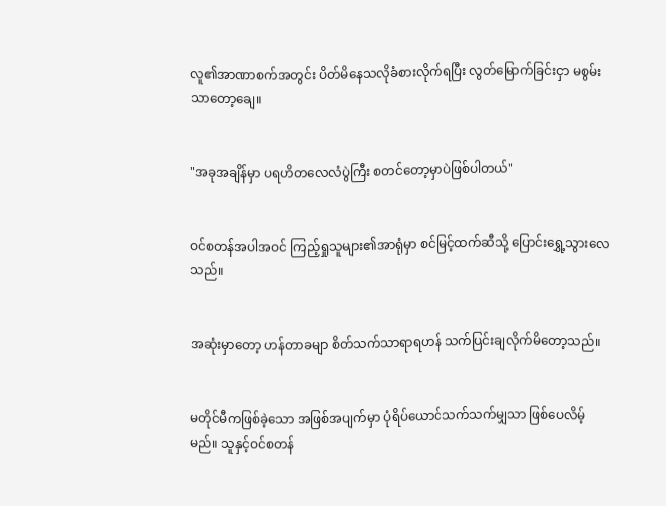လူ၏အာဏာစက်အတွင်း ပိတ်မိနေသလိုခံစားလိုက်ရပြီး လွတ်မြောက်ခြင်းငှာ မစွမ်းသာတော့ချေ။


"အခုအချိန်မှာ ပရဟိတလေလံပွဲကြီး စတင်တော့မှာပဲဖြစ်ပါတယ်"


ဝင်စတန်အပါအဝင် ကြည့်ရှုသူများ၏အာရုံမှာ စင်မြင့်ထက်ဆီသို့ ပြောင်းရွှေ့သွားလေသည်။


အဆုံးမှာတော့ ဟန်တာခမျာ စိတ်သက်သာရာရဟန် သက်ပြင်းချလိုက်မိတော့သည်။


မတိုင်မီကဖြစ်ခဲ့သော အဖြစ်အပျက်မှာ ပုံရိပ်ယောင်သက်သက်မျှသာ ဖြစ်ပေလိမ့်မည်။ သူနှင့်ဝင်စတန်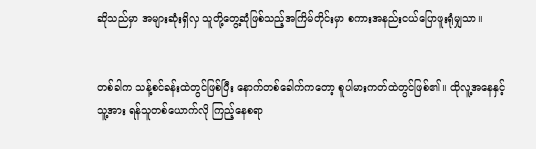ဆိုသည်မှာ အများဆုံးရှိလှ သူတို့တွေ့ဆုံဖြစ်သည့်အကြိမ်တိုင်းမှာ စကားအနည်းငယ်ပြောဖူးရုံမျှသာ။


တစ်ခါက သန့်စင်ခန်းထဲတွင်ဖြစ်ပြီး နောက်တစ်ခေါက်ကတော့ စူပါမားကတ်ထဲတွင်ဖြစ်၏။ ထိုလူ့အနေနှင့် သူ့အား ရန်သူတစ်ယောက်လို ကြည့်နေစရာ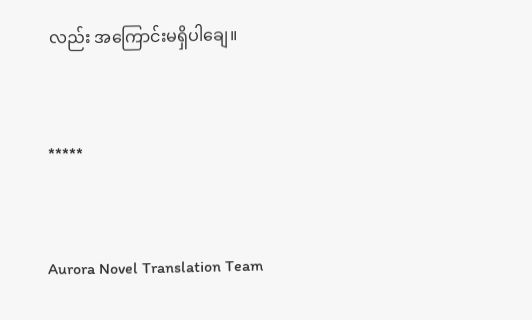လည်း အကြောင်းမရှိပါချေ။


*****


Aurora Novel Translation Team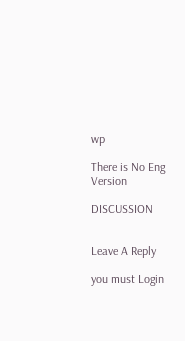wp

There is No Eng Version

DISCUSSION


Leave A Reply

you must Login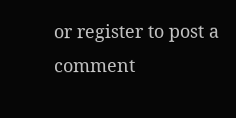or register to post a comment